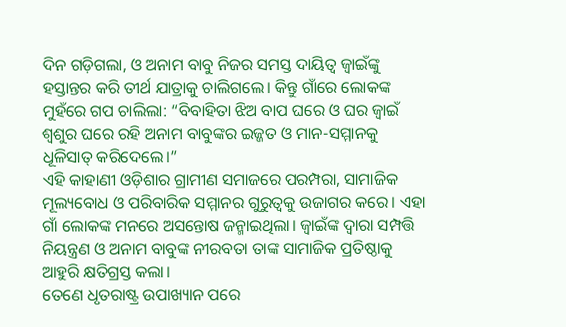ଦିନ ଗଡ଼ିଗଲା, ଓ ଅନାମ ବାବୁ ନିଜର ସମସ୍ତ ଦାୟିତ୍ୱ ଜ୍ୱାଇଁଙ୍କୁ ହସ୍ତାନ୍ତର କରି ତୀର୍ଥ ଯାତ୍ରାକୁ ଚାଲିଗଲେ। କିନ୍ତୁ ଗାଁରେ ଲୋକଙ୍କ ମୁହଁରେ ଗପ ଚାଲିଲା: “ବିବାହିତା ଝିଅ ବାପ ଘରେ ଓ ଘର ଜ୍ୱାଇଁ ଶ୍ୱଶୁର ଘରେ ରହି ଅନାମ ବାବୁଙ୍କର ଇଜ୍ଜତ ଓ ମାନ-ସମ୍ମାନକୁ ଧୂଳିସାତ୍ କରିଦେଲେ।”
ଏହି କାହାଣୀ ଓଡ଼ିଶାର ଗ୍ରାମୀଣ ସମାଜରେ ପରମ୍ପରା, ସାମାଜିକ ମୂଲ୍ୟବୋଧ ଓ ପରିବାରିକ ସମ୍ମାନର ଗୁରୁତ୍ୱକୁ ଉଜାଗର କରେ। ଏହା ଗାଁ ଲୋକଙ୍କ ମନରେ ଅସନ୍ତୋଷ ଜନ୍ମାଇଥିଲା। ଜ୍ୱାଇଁଙ୍କ ଦ୍ୱାରା ସମ୍ପତ୍ତି ନିୟନ୍ତ୍ରଣ ଓ ଅନାମ ବାବୁଙ୍କ ନୀରବତା ତାଙ୍କ ସାମାଜିକ ପ୍ରତିଷ୍ଠାକୁ ଆହୁରି କ୍ଷତିଗ୍ରସ୍ତ କଲା।
ତେଣେ ଧୃତରାଷ୍ଟ୍ର ଉପାଖ୍ୟାନ ପରେ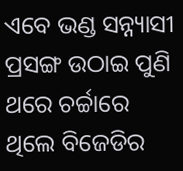ଏବେ ଭଣ୍ଡ ସନ୍ନ୍ୟାସୀ ପ୍ରସଙ୍ଗ ଉଠାଇ ପୁଣି ଥରେ ଚର୍ଚ୍ଚାରେ ଥିଲେ ବିଜେଡିର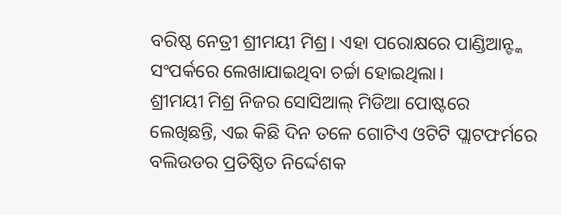ବରିଷ୍ଠ ନେତ୍ରୀ ଶ୍ରୀମୟୀ ମିଶ୍ର। ଏହା ପରୋକ୍ଷରେ ପାଣ୍ଡିଆନ୍ଙ୍କ ସଂପର୍କରେ ଲେଖାଯାଇଥିବା ଚର୍ଚ୍ଚା ହୋଇଥିଲା।
ଶ୍ରୀମୟୀ ମିଶ୍ର ନିଜର ସୋସିଆଲ୍ ମିଡିଆ ପୋଷ୍ଟରେ ଲେଖିଛନ୍ତି, ଏଇ କିଛି ଦିନ ତଳେ ଗୋଟିଏ ଓଟିଟି ପ୍ଲାଟଫର୍ମରେ ବଲିଉଡର ପ୍ରତିଷ୍ଠିତ ନିର୍ଦ୍ଦେଶକ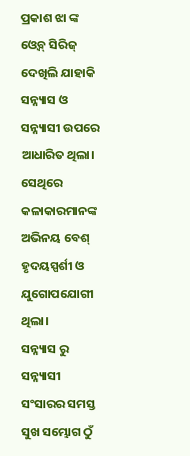ପ୍ରକାଶ ଝା ଙ୍କ ଓ୍ବେବ୍ ସିରିଜ୍ ଦେଖିଲି ଯାହାକି ସନ୍ନ୍ୟାସ ଓ ସନ୍ନ୍ୟାସୀ ଉପରେ ଆଧାରିତ ଥିଲା। ସେଥିରେ କଳାକାରମାନଙ୍କ ଅଭିନୟ ବେଶ୍ ହୃଦୟସ୍ପର୍ଶୀ ଓ ଯୁଗୋପଯୋଗୀ ଥିଲା।
ସନ୍ନ୍ୟାସ ରୁ ସନ୍ନ୍ୟାସୀ
ସଂସାରର ସମସ୍ତ ସୁଖ ସମ୍ଭୋଗ ଠୁଁ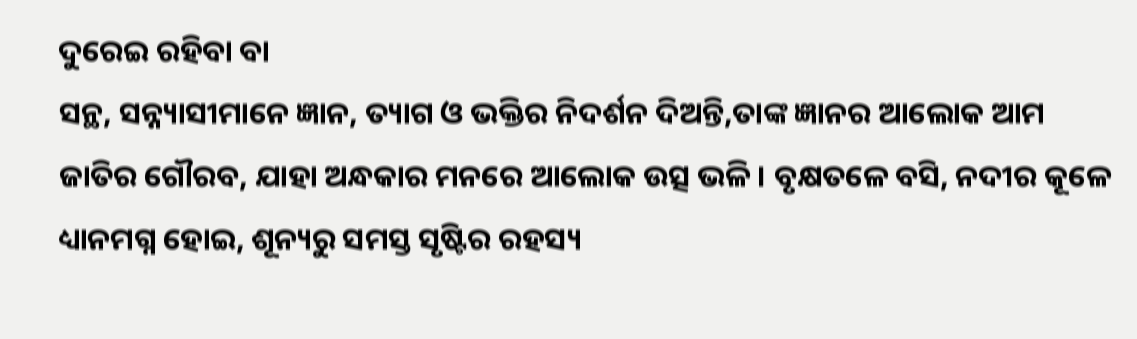ଦୁରେଇ ରହିବା ବା
ସନ୍ଥ, ସନ୍ନ୍ୟାସୀମାନେ ଜ୍ଞାନ, ତ୍ୟାଗ ଓ ଭକ୍ତିର ନିଦର୍ଶନ ଦିଅନ୍ତି,ତାଙ୍କ ଜ୍ଞାନର ଆଲୋକ ଆମ ଜାତିର ଗୌରବ, ଯାହା ଅନ୍ଧକାର ମନରେ ଆଲୋକ ଉତ୍ସ ଭଳି। ବୃକ୍ଷତଳେ ବସି, ନଦୀର କୂଳେ ଧ୍ୟାନମଗ୍ନ ହୋଇ, ଶୂନ୍ୟରୁ ସମସ୍ତ ସୃଷ୍ଟିର ରହସ୍ୟ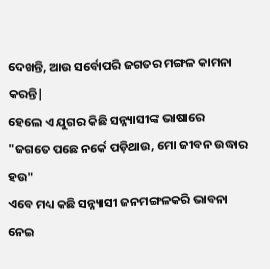ଦେଖନ୍ତି, ଆଉ ସର୍ବୋପରି ଜଗତର ମଙ୍ଗଳ କାମନା କରନ୍ତି|
ହେଲେ ଏ ଯୁଗର କିଛି ସନ୍ନ୍ୟାସୀଙ୍କ ଭାଷାରେ
"ଜଗତେ ପଛେ ନର୍କେ ପଡ଼ିଥାଉ, ମୋ ଜୀବନ ଉଦ୍ଧାର ହଉ"
ଏବେ ମଧ୍ୟ କଛି ସନ୍ନ୍ୟାସୀ ଜନମଙ୍ଗଳକରି ଭାବନା ନେଇ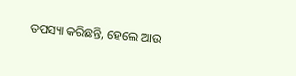ତପସ୍ୟା କରିଛନ୍ତି, ହେଲେ ଆଉ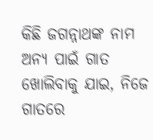କିଛି ଜଗନ୍ନାଥଙ୍କ ନାମ ଅନ୍ୟ ପାଇଁ ଗାତ ଖୋଲିବାକୁ ଯାଇ, ନିଜେ ଗାତରେ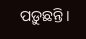ପଡ଼ୁଛନ୍ତି।